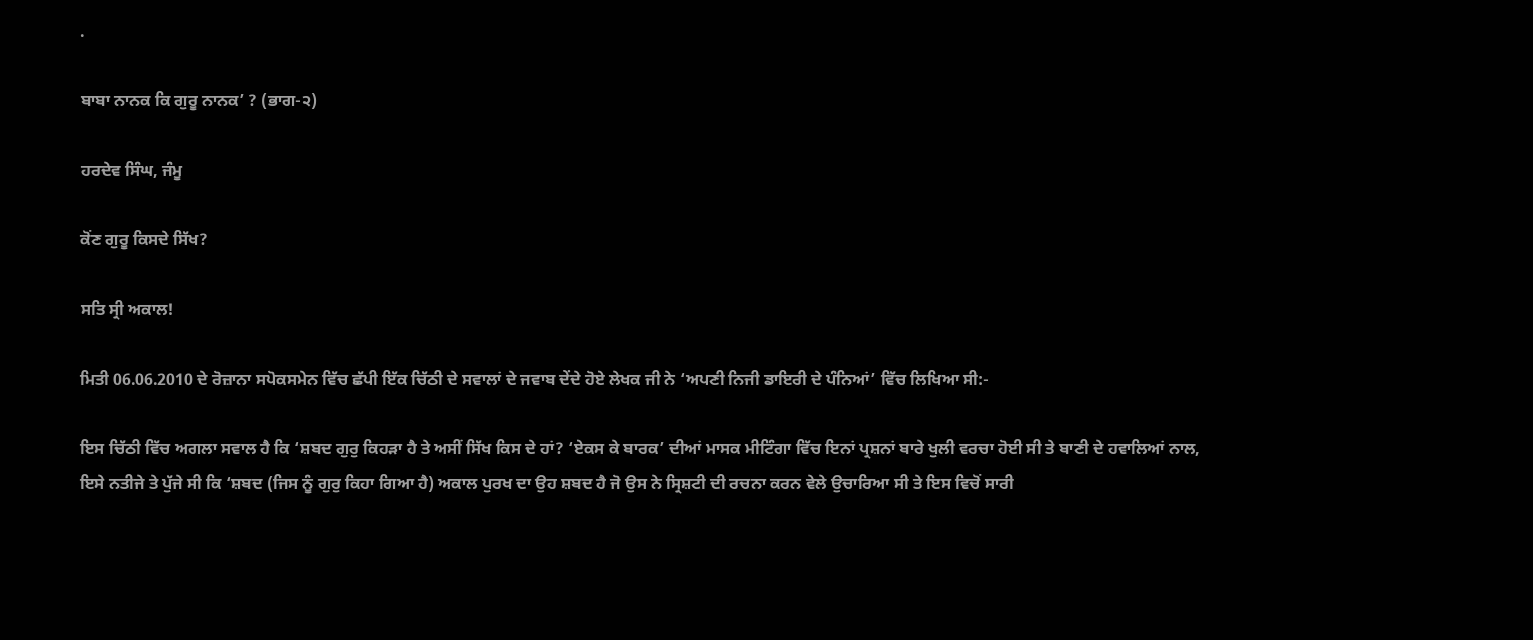.

ਬਾਬਾ ਨਾਨਕ ਕਿ ਗੁਰੂ ਨਾਨਕ’ ? (ਭਾਗ-੨)

ਹਰਦੇਵ ਸਿੰਘ, ਜੰਮੂ

ਕੋਂਣ ਗੁਰੂ ਕਿਸਦੇ ਸਿੱਖ?

ਸਤਿ ਸ੍ਰੀ ਅਕਾਲ!

ਮਿਤੀ 06.06.2010 ਦੇ ਰੋਜ਼ਾਨਾ ਸਪੋਕਸਮੇਨ ਵਿੱਚ ਛੱਪੀ ਇੱਕ ਚਿੱਠੀ ਦੇ ਸਵਾਲਾਂ ਦੇ ਜਵਾਬ ਦੇਂਦੇ ਹੋਏ ਲੇਖਕ ਜੀ ਨੇ ‘ਅਪਣੀ ਨਿਜੀ ਡਾਇਰੀ ਦੇ ਪੰਨਿਆਂ’ ਵਿੱਚ ਲਿਖਿਆ ਸੀ:-

ਇਸ ਚਿੱਠੀ ਵਿੱਚ ਅਗਲਾ ਸਵਾਲ ਹੈ ਕਿ ‘ਸ਼ਬਦ ਗੁਰੁ ਕਿਹੜਾ ਹੈ ਤੇ ਅਸੀਂ ਸਿੱਖ ਕਿਸ ਦੇ ਹਾਂ? ‘ਏਕਸ ਕੇ ਬਾਰਕ’ ਦੀਆਂ ਮਾਸਕ ਮੀਟਿੰਗਾ ਵਿੱਚ ਇਨਾਂ ਪ੍ਰਸ਼ਨਾਂ ਬਾਰੇ ਖੁਲੀ ਵਰਚਾ ਹੋਈ ਸੀ ਤੇ ਬਾਣੀ ਦੇ ਹਵਾਲਿਆਂ ਨਾਲ, ਇਸੇ ਨਤੀਜੇ ਤੇ ਪੁੱਜੇ ਸੀ ਕਿ ‘ਸ਼ਬਦ (ਜਿਸ ਨੂੰ ਗੁਰੁ ਕਿਹਾ ਗਿਆ ਹੈ) ਅਕਾਲ ਪੁਰਖ ਦਾ ਉਹ ਸ਼ਬਦ ਹੈ ਜੋ ਉਸ ਨੇ ਸ੍ਰਿਸ਼ਟੀ ਦੀ ਰਚਨਾ ਕਰਨ ਵੇਲੇ ਉਚਾਰਿਆ ਸੀ ਤੇ ਇਸ ਵਿਚੋਂ ਸਾਰੀ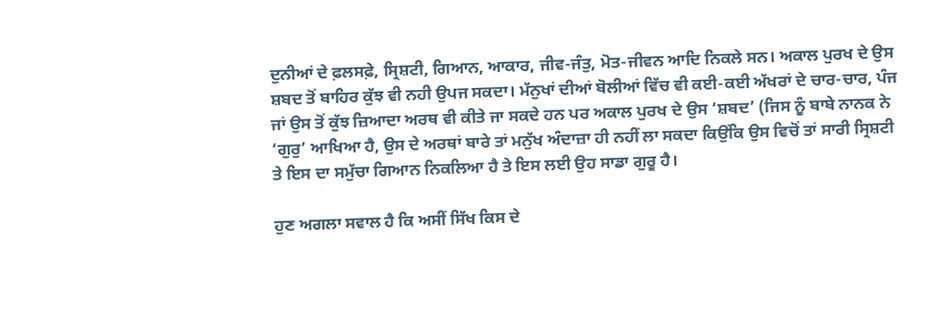ਦੁਨੀਆਂ ਦੇ ਫ਼ਲਸਫ਼ੇ, ਸ੍ਰਿਸ਼ਟੀ, ਗਿਆਨ, ਆਕਾਰ, ਜੀਵ-ਜੰਤੁ, ਮੋਤ-ਜੀਵਨ ਆਦਿ ਨਿਕਲੇ ਸਨ। ਅਕਾਲ ਪੁਰਖ ਦੇ ਉਸ ਸ਼ਬਦ ਤੋਂ ਬਾਹਿਰ ਕੁੱਝ ਵੀ ਨਹੀ ਉਪਜ ਸਕਦਾ। ਮੱਨੁਖਾਂ ਦੀਆਂ ਬੋਲੀਆਂ ਵਿੱਚ ਵੀ ਕਈ-ਕਈ ਅੱਖਰਾਂ ਦੇ ਚਾਰ-ਚਾਰ, ਪੰਜ ਜਾਂ ਉਸ ਤੋਂ ਕੁੱਝ ਜ਼ਿਆਦਾ ਅਰਥ ਵੀ ਕੀਤੇ ਜਾ ਸਕਦੇ ਹਨ ਪਰ ਅਕਾਲ ਪੁਰਖ ਦੇ ਉਸ ‘ਸ਼ਬਦ’ (ਜਿਸ ਨੂੰ ਬਾਬੇ ਨਾਨਕ ਨੇ ‘ਗੁਰੁ’ ਆਖਿਆ ਹੈ, ਉਸ ਦੇ ਅਰਥਾਂ ਬਾਰੇ ਤਾਂ ਮਨੁੱਖ ਅੰਦਾਜ਼ਾ ਹੀ ਨਹੀਂ ਲਾ ਸਕਦਾ ਕਿਉਂਕਿ ਉਸ ਵਿਚੋਂ ਤਾਂ ਸਾਰੀ ਸ੍ਰਿਸ਼ਟੀ ਤੇ ਇਸ ਦਾ ਸਮੁੱਚਾ ਗਿਆਨ ਨਿਕਲਿਆ ਹੈ ਤੇ ਇਸ ਲਈ ਉਹ ਸਾਡਾ ਗੁਰੂ ਹੈ।

ਹੁਣ ਅਗਲਾ ਸਵਾਲ ਹੈ ਕਿ ਅਸੀਂ ਸਿੱਖ ਕਿਸ ਦੇ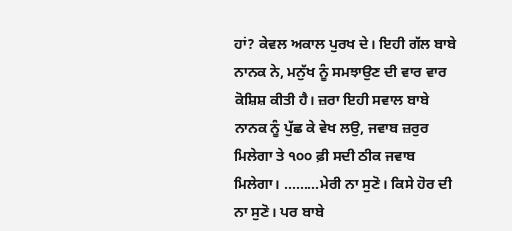ਹਾਂ? ਕੇਵਲ ਅਕਾਲ ਪੁਰਖ ਦੇ। ਇਹੀ ਗੱਲ ਬਾਬੇ ਨਾਨਕ ਨੇ, ਮਨੁੱਖ ਨੂੰ ਸਮਝਾਉਣ ਦੀ ਵਾਰ ਵਾਰ ਕੋਸ਼ਿਸ਼ ਕੀਤੀ ਹੈ। ਜ਼ਰਾ ਇਹੀ ਸਵਾਲ ਬਾਬੇ ਨਾਨਕ ਨੂੰ ਪੁੱਛ ਕੇ ਵੇਖ ਲਉ, ਜਵਾਬ ਜ਼ਰੁਰ ਮਿਲੇਗਾ ਤੇ ੧੦੦ ਫ਼ੀ ਸਦੀ ਠੀਕ ਜਵਾਬ ਮਿਲੇਗਾ। ………ਮੇਰੀ ਨਾ ਸੁਣੋ। ਕਿਸੇ ਹੋਰ ਦੀ ਨਾ ਸੁਣੋ। ਪਰ ਬਾਬੇ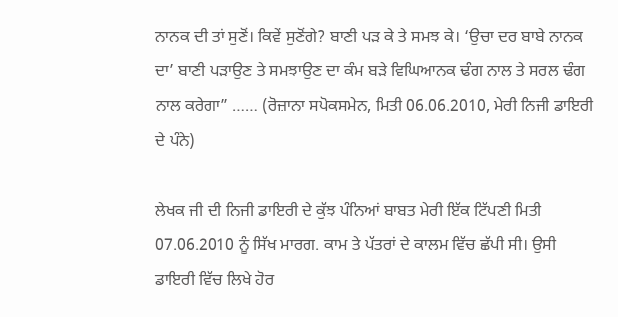ਨਾਨਕ ਦੀ ਤਾਂ ਸੁਣੋਂ। ਕਿਵੇਂ ਸੁਣੋਂਗੇ? ਬਾਣੀ ਪੜ ਕੇ ਤੇ ਸਮਝ ਕੇ। ‘ਉਚਾ ਦਰ ਬਾਬੇ ਨਾਨਕ ਦਾ’ ਬਾਣੀ ਪੜਾਉਣ ਤੇ ਸਮਝਾਉਣ ਦਾ ਕੰਮ ਬੜੇ ਵਿਘਿਆਨਕ ਢੰਗ ਨਾਲ ਤੇ ਸਰਲ ਢੰਗ ਨਾਲ ਕਰੇਗਾ” …… (ਰੋਜ਼ਾਨਾ ਸਪੋਕਸਮੇਨ, ਮਿਤੀ 06.06.2010, ਮੇਰੀ ਨਿਜੀ ਡਾਇਰੀ ਦੇ ਪੰਨੇ)

ਲੇਖਕ ਜੀ ਦੀ ਨਿਜੀ ਡਾਇਰੀ ਦੇ ਕੁੱਝ ਪੰਨਿਆਂ ਬਾਬਤ ਮੇਰੀ ਇੱਕ ਟਿੱਪਣੀ ਮਿਤੀ 07.06.2010 ਨੂੰ ਸਿੱਖ ਮਾਰਗ. ਕਾਮ ਤੇ ਪੱਤਰਾਂ ਦੇ ਕਾਲਮ ਵਿੱਚ ਛੱਪੀ ਸੀ। ਉਸੀ ਡਾਇਰੀ ਵਿੱਚ ਲਿਖੇ ਹੋਰ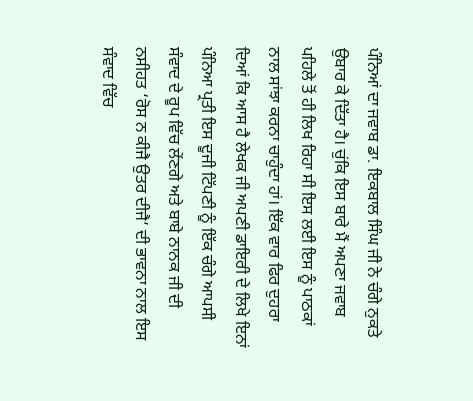ਪੰਨਿਆਂ ਦਾ ਜਵਾਬ ਡਾ. ਇਕਬਾਲ ਸਿੰਘ ਜੀ ਨੇ ਚੰਗੇ ਨੁਕਤੇ ਉਬਾਰ ਕੇ ਦਿੱਤਾ ਹੈ। ਚੁਂਕਿ ਇਸ ਬਾਰੇ ਮੈਂ ਅਪਣਾ ਜਵਾਬ ਪਹਿਲੇ ਤੋਂ ਹੀ ਲਿਖ ਰਿਹਾ ਸੀ ਇਸ ਲਈ ਇਸ ਨੂੰ ਪਾਠਕਾਂ ਨਾਲ ਸਾਂਝਾ ਕਰਨਾ ਚਾਹੁੰਦਾ ਹਾਂ। ਇੱਕ ਵਾਰ ਫਿਰ ਦੁਹਰਾ ਦਿਆਂ ਕਿ ਆਸ ਹੈ ਲੇਖਕ ਜੀ ਅਪਣੀ ਡਾਇਰੀ ਦੇ ਲਿਖੇ ਇਨਾਂ ਪੰਨਿਆ ਪ੍ਰਤੀ ਇਸ ਦੂਜੀ ਟਿੱਪਣੀ ਨੂੰ ਇੱਕ ਚੰਗੇ ਆਪਸੀ ਸੰਵਾਦ ਦੇ ਰੂਪ ਵਿੱਚ ਲੇਂਣਗੇ ਅਤੇ ਬਾਬੇ ਨਾਨਕ ਜੀ ਦੀ ਨਸੀਹਤ ‘ਰੋਸ ਨ ਕੀਜੈ ਉਤਰ ਦੀਜੈ’ ਦੀ ਭਾਵਨਾ ਨਾਲ ਇਸ ਸੰਵਾਦ ਵਿੱਚ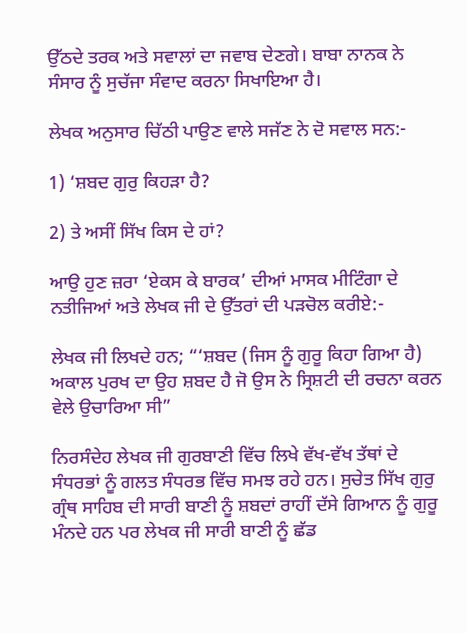ਉੱਠਦੇ ਤਰਕ ਅਤੇ ਸਵਾਲਾਂ ਦਾ ਜਵਾਬ ਦੇਣਗੇ। ਬਾਬਾ ਨਾਨਕ ਨੇ ਸੰਸਾਰ ਨੂੰ ਸੁਚੱਜਾ ਸੰਵਾਦ ਕਰਨਾ ਸਿਖਾਇਆ ਹੈ।

ਲੇਖਕ ਅਨੁਸਾਰ ਚਿੱਠੀ ਪਾਉਣ ਵਾਲੇ ਸਜੱਣ ਨੇ ਦੋ ਸਵਾਲ ਸਨ:-

1) ‘ਸ਼ਬਦ ਗੁਰੁ ਕਿਹੜਾ ਹੈ?

2) ਤੇ ਅਸੀਂ ਸਿੱਖ ਕਿਸ ਦੇ ਹਾਂ?

ਆਉ ਹੁਣ ਜ਼ਰਾ ‘ਏਕਸ ਕੇ ਬਾਰਕ’ ਦੀਆਂ ਮਾਸਕ ਮੀਟਿੰਗਾ ਦੇ ਨਤੀਜਿਆਂ ਅਤੇ ਲੇਖਕ ਜੀ ਦੇ ਉੱਤਰਾਂ ਦੀ ਪੜਚੋਲ ਕਰੀਏ:-

ਲੇਖਕ ਜੀ ਲਿਖਦੇ ਹਨ; “‘ਸ਼ਬਦ (ਜਿਸ ਨੂੰ ਗੁਰੂ ਕਿਹਾ ਗਿਆ ਹੈ) ਅਕਾਲ ਪੁਰਖ ਦਾ ਉਹ ਸ਼ਬਦ ਹੈ ਜੋ ਉਸ ਨੇ ਸ੍ਰਿਸ਼ਟੀ ਦੀ ਰਚਨਾ ਕਰਨ ਵੇਲੇ ਉਚਾਰਿਆ ਸੀ”

ਨਿਰਸੰਦੇਹ ਲੇਖਕ ਜੀ ਗੁਰਬਾਣੀ ਵਿੱਚ ਲਿਖੇ ਵੱਖ-ਵੱਖ ਤੱਥਾਂ ਦੇ ਸੰਧਰਭਾਂ ਨੂੰ ਗਲਤ ਸੰਧਰਭ ਵਿੱਚ ਸਮਝ ਰਹੇ ਹਨ। ਸੁਚੇਤ ਸਿੱਖ ਗੁਰੁ ਗ੍ਰੰਥ ਸਾਹਿਬ ਦੀ ਸਾਰੀ ਬਾਣੀ ਨੂੰ ਸ਼ਬਦਾਂ ਰਾਹੀਂ ਦੱਸੇ ਗਿਆਨ ਨੂੰ ਗੁਰੂ ਮੰਨਦੇ ਹਨ ਪਰ ਲੇਖਕ ਜੀ ਸਾਰੀ ਬਾਣੀ ਨੂੰ ਛੱਡ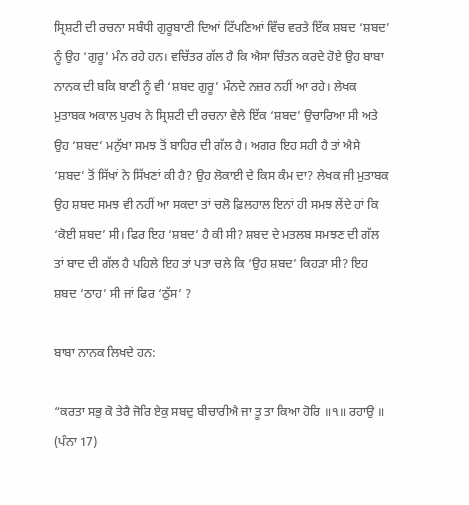ਸ੍ਰਿਸ਼ਟੀ ਦੀ ਰਚਨਾ ਸਬੰਧੀ ਗੁਰੂਬਾਣੀ ਦਿਆਂ ਟਿੱਪਣਿਆਂ ਵਿੱਚ ਵਰਤੇ ਇੱਕ ਸ਼ਬਦ ‘ਸ਼ਬਦ’ ਨੂੰ ਉਹ ‘ਗੁਰੂ’ ਮੰਨ ਰਹੇ ਹਨ। ਵਚਿੱਤਰ ਗੱਲ ਹੈ ਕਿ ਐਸਾ ਚਿੰਤਨ ਕਰਦੇ ਹੋਏ ਉਹ ਬਾਬਾ ਨਾਨਕ ਦੀ ਬਕਿ ਬਾਣੀ ਨੂੰ ਵੀ ‘ਸ਼ਬਦ ਗੁਰੂ’ ਮੰਨਦੇ ਨਜ਼ਰ ਨਹੀਂ ਆ ਰਹੇ। ਲੇਖਕ ਮੁਤਾਬਕ ਅਕਾਲ ਪੁਰਖ ਨੇ ਸ੍ਰਿਸ਼ਟੀ ਦੀ ਰਚਨਾ ਵੇਲੇ ਇੱਕ ‘ਸ਼ਬਦ’ ਉਚਾਰਿਆ ਸੀ ਅਤੇ ਉਹ ‘ਸ਼ਬਦ’ ਮਨੁੱਖਾ ਸਮਝ ਤੋਂ ਬਾਹਿਰ ਦੀ ਗੱਲ ਹੈ। ਅਗਰ ਇਹ ਸਹੀ ਹੈ ਤਾਂ ਐਸੇ ‘ਸ਼ਬਦ’ ਤੋਂ ਸਿੱਖਾਂ ਨੇ ਸਿੱਖਣਾਂ ਕੀ ਹੈ? ਉਹ ਲੋਕਾਈ ਦੇ ਕਿਸ ਕੰਮ ਦਾ? ਲੇਖਕ ਜੀ ਮੁਤਾਬਕ ਉਹ ਸ਼ਬਦ ਸਮਝ ਵੀ ਨਹੀਂ ਆ ਸਕਦਾ ਤਾਂ ਚਲੋ ਫ਼ਿਲਹਾਲ ਇਨਾਂ ਹੀ ਸਮਝ ਲੇਂਦੇ ਹਾਂ ਕਿ ‘ਕੋਈ ਸ਼ਬਦ’ ਸੀ। ਫਿਰ ਇਹ ‘ਸ਼ਬਦ’ ਹੈ ਕੀ ਸੀ? ਸ਼ਬਦ ਦੇ ਮਤਲਬ ਸਮਝਣ ਦੀ ਗੱਲ ਤਾਂ ਬਾਦ ਦੀ ਗੱਲ ਹੈ ਪਹਿਲੇ ਇਹ ਤਾਂ ਪਤਾ ਚਲੇ ਕਿ ‘ਉਹ ਸ਼ਬਦ’ ਕਿਹੜਾ ਸੀ? ਇਹ ਸ਼ਬਦ ‘ਠਾਹ’ ਸੀ ਜਾਂ ਫਿਰ ‘ਠੁੱਸ’ ?

ਬਾਬਾ ਨਾਨਕ ਲਿਖਦੇ ਹਨ:

“ਕਰਤਾ ਸਭੁ ਕੋ ਤੇਰੈ ਜੋਰਿ ਏਕੁ ਸਬਦੁ ਬੀਚਾਰੀਐ ਜਾ ਤੂ ਤਾ ਕਿਆ ਹੋਰਿ ॥੧॥ ਰਹਾਉ ॥ (ਪੰਨਾ 17)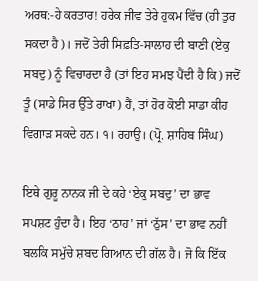ਅਰਥ:-ਹੇ ਕਰਤਾਰ! ਹਰੇਕ ਜੀਵ ਤੇਰੇ ਹੁਕਮ ਵਿੱਚ (ਹੀ ਤੁਰ ਸਕਦਾ ਹੈ)। ਜਦੋਂ ਤੇਰੀ ਸਿਫ਼ਤਿ-ਸਾਲਾਹ ਦੀ ਬਾਣੀ (ਏਕੁ ਸਬਦੁ) ਨੂੰ ਵਿਚਾਰਦਾ ਹੈ (ਤਾਂ ਇਹ ਸਮਝ ਪੈਂਦੀ ਹੈ ਕਿ) ਜਦੋਂ ਤੂੰ (ਸਾਡੇ ਸਿਰ ਉੱਤੇ ਰਾਖਾ) ਹੈਂ, ਤਾਂ ਹੋਰ ਕੋਈ ਸਾਡਾ ਕੀਹ ਵਿਗਾੜ ਸਕਦੇ ਹਨ। ੧। ਰਹਾਉ। (ਪ੍ਰੋ. ਸ਼ਾਹਿਬ ਸਿੰਘ)

ਇਥੇ ਗੁਰੂ ਨਾਨਕ ਜੀ ਦੇ ਕਹੇ ‘ਏਕੁ ਸਬਦੁ’ ਦਾ ਭਾਵ ਸਪਸ਼ਟ ਹੁੰਦਾ ਹੈ। ਇਹ ‘ਠਾਹ’ ਜਾਂ ‘ਠੁੱਸ’ ਦਾ ਭਾਵ ਨਹੀਂ ਬਲਕਿ ਸਮੁੱਚੇ ਸ਼ਬਦ ਗਿਆਨ ਦੀ ਗੱਲ ਹੈ। ਜੋ ਕਿ ਇੱਕ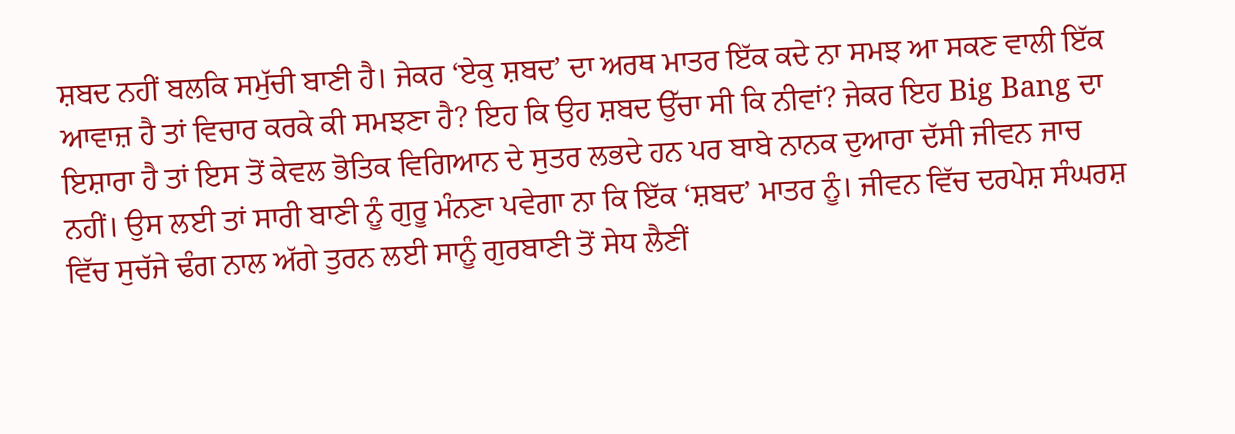ਸ਼ਬਦ ਨਹੀਂ ਬਲਕਿ ਸਮੁੱਚੀ ਬਾਣੀ ਹੈ। ਜੇਕਰ ‘ਏਕੁ ਸ਼ਬਦ’ ਦਾ ਅਰਥ ਮਾਤਰ ਇੱਕ ਕਦੇ ਨਾ ਸਮਝ ਆ ਸਕਣ ਵਾਲੀ ਇੱਕ ਆਵਾਜ਼ ਹੈ ਤਾਂ ਵਿਚਾਰ ਕਰਕੇ ਕੀ ਸਮਝਣਾ ਹੈ? ਇਹ ਕਿ ਉਹ ਸ਼ਬਦ ਉੱਚਾ ਸੀ ਕਿ ਨੀਵਾਂ? ਜੇਕਰ ਇਹ Big Bang ਦਾ ਇਸ਼ਾਰਾ ਹੈ ਤਾਂ ਇਸ ਤੋਂ ਕੇਵਲ ਭੋਤਿਕ ਵਿਗਿਆਨ ਦੇ ਸੁਤਰ ਲਭਦੇ ਹਨ ਪਰ ਬਾਬੇ ਨਾਨਕ ਦੁਆਰਾ ਦੱਸੀ ਜੀਵਨ ਜਾਚ ਨਹੀਂ। ਉਸ ਲਈ ਤਾਂ ਸਾਰੀ ਬਾਣੀ ਨੂੰ ਗੁਰੂ ਮੰਨਣਾ ਪਵੇਗਾ ਨਾ ਕਿ ਇੱਕ ‘ਸ਼ਬਦ’ ਮਾਤਰ ਨੂੰ। ਜੀਵਨ ਵਿੱਚ ਦਰਪੇਸ਼ ਸੰਘਰਸ਼ ਵਿੱਚ ਸੁਚੱਜੇ ਢੰਗ ਨਾਲ ਅੱਗੇ ਤੁਰਨ ਲਈ ਸਾਨੂੰ ਗੁਰਬਾਣੀ ਤੋਂ ਸੇਧ ਲੈਣੀਂ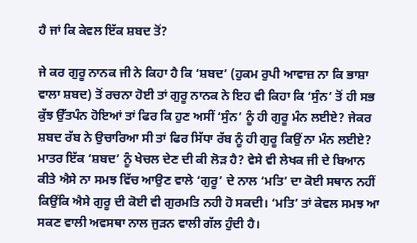ਹੈ ਜਾਂ ਕਿ ਕੇਵਲ ਇੱਕ ਸ਼ਬਦ ਤੋਂ?

ਜੇ ਕਰ ਗੁਰੂ ਨਾਨਕ ਜੀ ਨੇ ਕਿਹਾ ਹੈ ਕਿ ‘ਸ਼ਬਦ’ (ਹੁਕਮ ਰੁਪੀ ਆਵਾਜ਼ ਨਾ ਕਿ ਭਾਸ਼ਾ ਵਾਲਾ ਸ਼ਬਦ) ਤੋਂ ਰਚਨਾ ਹੋਈ ਤਾਂ ਗੁਰੂ ਨਾਨਕ ਨੇ ਇਹ ਵੀ ਕਿਹਾ ਕਿ ‘ਸੁੰਨ’ ਤੋਂ ਹੀ ਸਭ ਕੁੱਝ ਉੱਤਪੰਨ ਹੋਇਆਂ ਤਾਂ ਫਿਰ ਕਿ ਹੁਣ ਅਸੀਂ ‘ਸੁੰਨ’ ਨੂੰ ਹੀ ਗੁਰੂ ਮੰਨ ਲਈਏ? ਜੇਕਰ ਸ਼ਬਦ ਰੱਬ ਨੇ ਉਚਾਰਿਆ ਸੀ ਤਾਂ ਫਿਰ ਸਿੱਧਾ ਰੱਬ ਨੂੰ ਹੀ ਗੁਰੂ ਕਿਉਂ ਨਾ ਮੰਨ ਲਈਏ? ਮਾਤਰ ਇੱਕ ‘ਸ਼ਬਦ’ ਨੂੰ ਖੇਚਲ ਦੇਣ ਦੀ ਕੀ ਲੋੜ ਹੈ? ਵੇਸੇ ਵੀ ਲੇਖਕ ਜੀ ਦੇ ਬਿਆਨ ਕੀਤੇ ਐਸੇ ਨਾ ਸਮਝ ਵਿੱਚ ਆਉਣ ਵਾਲੇ ‘ਗੁਰੂ’ ਦੇ ਨਾਲ ‘ਮਤਿ’ ਦਾ ਕੋਈ ਸਥਾਨ ਨਹੀਂ ਕਿਉਂਕਿ ਐਸੇ ਗੁਰੂ ਦੀ ਕੋਈ ਵੀ ਗੁਰਮਤਿ ਨਹੀ ਹੋ ਸਕਦੀ। ‘ਮਤਿ’ ਤਾਂ ਕੇਵਲ ਸਮਝ ਆ ਸਕਣ ਵਾਲੀ ਅਵਸਥਾ ਨਾਲ ਜੁੜਨ ਵਾਲੀ ਗੱਲ ਹੁੰਦੀ ਹੈ।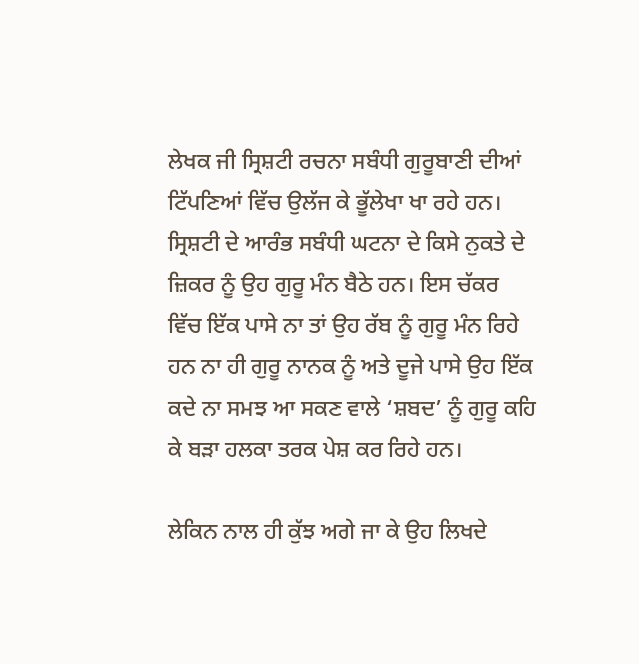ਲੇਖਕ ਜੀ ਸ੍ਰਿਸ਼ਟੀ ਰਚਨਾ ਸਬੰਧੀ ਗੁਰੂਬਾਣੀ ਦੀਆਂ ਟਿੱਪਣਿਆਂ ਵਿੱਚ ਉਲੱਜ ਕੇ ਭੂੱਲੇਖਾ ਖਾ ਰਹੇ ਹਨ। ਸ੍ਰਿਸ਼ਟੀ ਦੇ ਆਰੰਭ ਸਬੰਧੀ ਘਟਨਾ ਦੇ ਕਿਸੇ ਨੁਕਤੇ ਦੇ ਜ਼ਿਕਰ ਨੂੰ ਉਹ ਗੁਰੂ ਮੰਨ ਬੈਠੇ ਹਨ। ਇਸ ਚੱਕਰ ਵਿੱਚ ਇੱਕ ਪਾਸੇ ਨਾ ਤਾਂ ਉਹ ਰੱਬ ਨੂੰ ਗੁਰੂ ਮੰਨ ਰਿਹੇ ਹਨ ਨਾ ਹੀ ਗੁਰੂ ਨਾਨਕ ਨੂੰ ਅਤੇ ਦੂਜੇ ਪਾਸੇ ਉਹ ਇੱਕ ਕਦੇ ਨਾ ਸਮਝ ਆ ਸਕਣ ਵਾਲੇ ‘ਸ਼ਬਦ’ ਨੂੰ ਗੁਰੂ ਕਹਿ ਕੇ ਬੜਾ ਹਲਕਾ ਤਰਕ ਪੇਸ਼ ਕਰ ਰਿਹੇ ਹਨ।

ਲੇਕਿਨ ਨਾਲ ਹੀ ਕੁੱਝ ਅਗੇ ਜਾ ਕੇ ਉਹ ਲਿਖਦੇ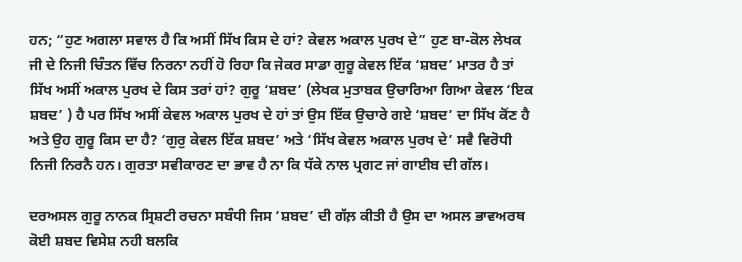ਹਨ; “ਹੁਣ ਅਗਲਾ ਸਵਾਲ ਹੈ ਕਿ ਅਸੀਂ ਸਿੱਖ ਕਿਸ ਦੇ ਹਾਂ? ਕੇਵਲ ਅਕਾਲ ਪੁਰਖ ਦੇ” ਹੁਣ ਬਾ-ਕੋਲ ਲੇਖਕ ਜੀ ਦੇ ਨਿਜੀ ਚਿੰਤਨ ਵਿੱਚ ਨਿਰਨਾ ਨਹੀਂ ਹੋ ਰਿਹਾ ਕਿ ਜੇਕਰ ਸਾਡਾ ਗੁਰੂ ਕੇਵਲ ਇੱਕ ‘ਸ਼ਬਦ’ ਮਾਤਰ ਹੈ ਤਾਂ ਸਿੱਖ ਅਸੀਂ ਅਕਾਲ ਪੁਰਖ ਦੇ ਕਿਸ ਤਰਾਂ ਹਾਂ? ਗੁਰੂ ‘ਸ਼ਬਦ’ (ਲੇਖਕ ਮੁਤਾਬਕ ਉਚਾਰਿਆ ਗਿਆ ਕੇਵਲ ‘ਇਕ ਸ਼ਬਦ’ ) ਹੈ ਪਰ ਸਿੱਖ ਅਸੀਂ ਕੇਵਲ ਅਕਾਲ ਪੁਰਖ ਦੇ ਹਾਂ ਤਾਂ ਉਸ ਇੱਕ ਉਚਾਰੇ ਗਏ ‘ਸ਼ਬਦ’ ਦਾ ਸਿੱਖ ਕੋਂਣ ਹੈ ਅਤੇ ਉਹ ਗੁਰੂ ਕਿਸ ਦਾ ਹੈ? ‘ਗੁਰੁ ਕੇਵਲ ਇੱਕ ਸ਼ਬਦ’ ਅਤੇ ‘ਸਿੱਖ ਕੇਵਲ ਅਕਾਲ ਪੁਰਖ ਦੇ’ ਸਵੈ ਵਿਰੋਧੀ ਨਿਜੀ ਨਿਰਨੈ ਹਨ। ਗੁਰਤਾ ਸਵੀਕਾਰਣ ਦਾ ਭਾਵ ਹੈ ਨਾ ਕਿ ਧੱਕੇ ਨਾਲ ਪ੍ਰਗਟ ਜਾਂ ਗਾਈਬ ਦੀ ਗੱਲ।

ਦਰਅਸਲ ਗੁਰੂ ਨਾਨਕ ਸ੍ਰਿਸ਼ਟੀ ਰਚਨਾ ਸਬੰਧੀ ਜਿਸ ‘ਸ਼ਬਦ’ ਦੀ ਗੱਲ਼ ਕੀਤੀ ਹੈ ਉਸ ਦਾ ਅਸਲ ਭਾਵਅਰਥ ਕੋਈ ਸ਼ਬਦ ਵਿਸੇਸ਼ ਨਹੀ ਬਲਕਿ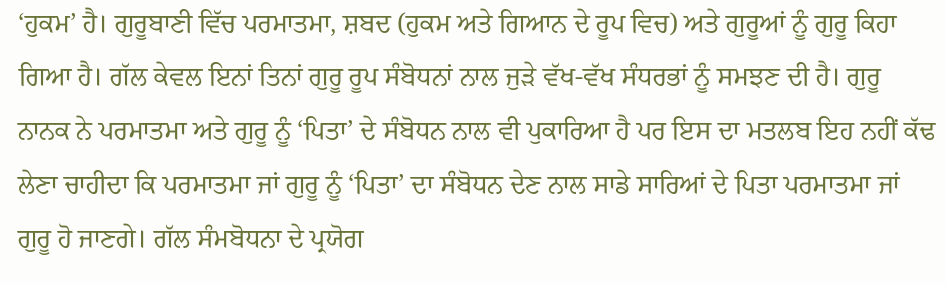‘ਹੁਕਮ’ ਹੈ। ਗੁਰੂਬਾਣੀ ਵਿੱਚ ਪਰਮਾਤਮਾ, ਸ਼ਬਦ (ਹੁਕਮ ਅਤੇ ਗਿਆਨ ਦੇ ਰੂਪ ਵਿਚ) ਅਤੇ ਗੁਰੂਆਂ ਨੂੰ ਗੁਰੂ ਕਿਹਾ ਗਿਆ ਹੈ। ਗੱਲ ਕੇਵਲ ਇਨਾਂ ਤਿਨਾਂ ਗੁਰੂ ਰੂਪ ਸੰਬੋਧਨਾਂ ਨਾਲ ਜੁੜੇ ਵੱਖ-ਵੱਖ ਸੰਧਰਭਾਂ ਨੂੰ ਸਮਝਣ ਦੀ ਹੈ। ਗੁਰੂ ਨਾਨਕ ਨੇ ਪਰਮਾਤਮਾ ਅਤੇ ਗੁਰੂ ਨੂੰ ‘ਪਿਤਾ’ ਦੇ ਸੰਬੋਧਨ ਨਾਲ ਵੀ ਪੁਕਾਰਿਆ ਹੈ ਪਰ ਇਸ ਦਾ ਮਤਲਬ ਇਹ ਨਹੀਂ ਕੱਢ ਲੇਣਾ ਚਾਹੀਦਾ ਕਿ ਪਰਮਾਤਮਾ ਜਾਂ ਗੁਰੂ ਨੂੰ ‘ਪਿਤਾ’ ਦਾ ਸੰਬੋਧਨ ਦੇਣ ਨਾਲ ਸਾਡੇ ਸਾਰਿਆਂ ਦੇ ਪਿਤਾ ਪਰਮਾਤਮਾ ਜਾਂ ਗੁਰੂ ਹੋ ਜਾਣਗੇ। ਗੱਲ ਸੰਮਬੋਧਨਾ ਦੇ ਪ੍ਰਯੋਗ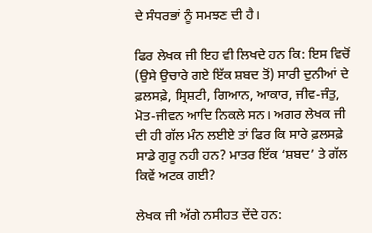ਦੇ ਸੰਧਰਭਾਂ ਨੂੰ ਸਮਝਣ ਦੀ ਹੈ।

ਫਿਰ ਲੇਖਕ ਜੀ ਇਹ ਵੀ ਲਿਖਦੇ ਹਨ ਕਿ: ਇਸ ਵਿਚੋਂ (ਉਸੇ ਉਚਾਰੇ ਗਏ ਇੱਕ ਸ਼ਬਦ ਤੋਂ) ਸਾਰੀ ਦੁਨੀਆਂ ਦੇ ਫ਼ਲਸਫ਼ੇ, ਸ੍ਰਿਸ਼ਟੀ, ਗਿਆਨ, ਆਕਾਰ, ਜੀਵ-ਜੰਤੁ, ਮੋਤ-ਜੀਵਨ ਆਦਿ ਨਿਕਲੇ ਸਨ। ਅਗਰ ਲੇਖਕ ਜੀ ਦੀ ਹੀ ਗੱਲ ਮੰਨ ਲਈਏ ਤਾਂ ਫਿਰ ਕਿ ਸਾਰੇ ਫ਼ਲਸਫ਼ੇ ਸਾਡੇ ਗੁਰੂ ਨਹੀ ਹਨ? ਮਾਤਰ ਇੱਕ ‘ਸ਼ਬਦ’ ਤੇ ਗੱਲ ਕਿਵੇਂ ਅਟਕ ਗਈ?

ਲੇਖਕ ਜੀ ਅੱਗੇ ਨਸੀਹਤ ਦੇਂਦੇ ਹਨ: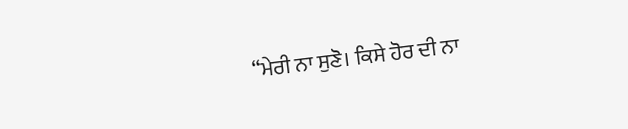“ਮੇਰੀ ਨਾ ਸੁਣੋ। ਕਿਸੇ ਹੋਰ ਦੀ ਨਾ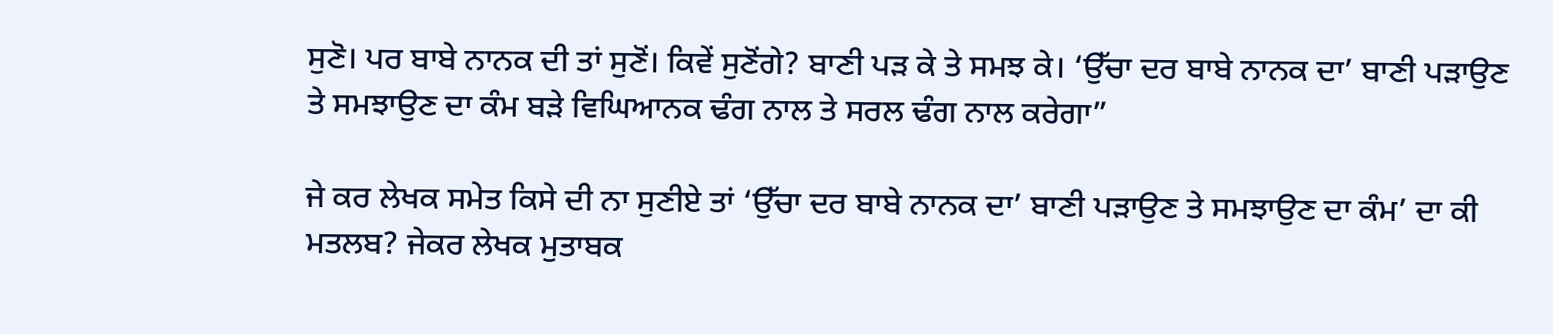ਸੁਣੋ। ਪਰ ਬਾਬੇ ਨਾਨਕ ਦੀ ਤਾਂ ਸੁਣੋਂ। ਕਿਵੇਂ ਸੁਣੋਂਗੇ? ਬਾਣੀ ਪੜ ਕੇ ਤੇ ਸਮਝ ਕੇ। ‘ਉੱਚਾ ਦਰ ਬਾਬੇ ਨਾਨਕ ਦਾ’ ਬਾਣੀ ਪੜਾਉਣ ਤੇ ਸਮਝਾਉਣ ਦਾ ਕੰਮ ਬੜੇ ਵਿਘਿਆਨਕ ਢੰਗ ਨਾਲ ਤੇ ਸਰਲ ਢੰਗ ਨਾਲ ਕਰੇਗਾ”

ਜੇ ਕਰ ਲੇਖਕ ਸਮੇਤ ਕਿਸੇ ਦੀ ਨਾ ਸੁਣੀਏ ਤਾਂ ‘ਉੱਚਾ ਦਰ ਬਾਬੇ ਨਾਨਕ ਦਾ’ ਬਾਣੀ ਪੜਾਉਣ ਤੇ ਸਮਝਾਉਣ ਦਾ ਕੰਮ’ ਦਾ ਕੀ ਮਤਲਬ? ਜੇਕਰ ਲੇਖਕ ਮੁਤਾਬਕ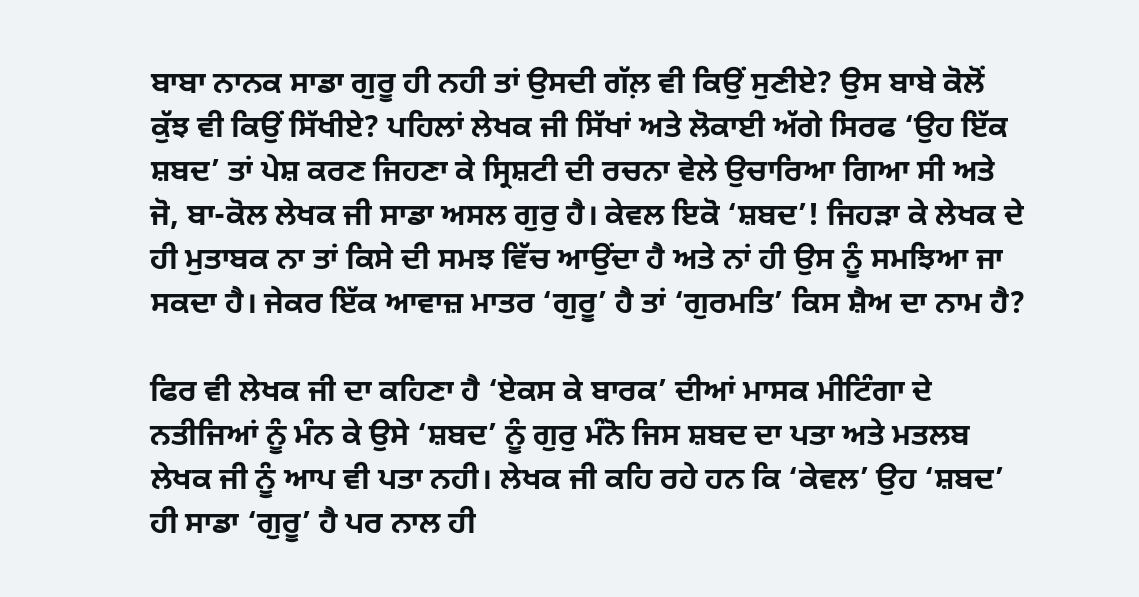ਬਾਬਾ ਨਾਨਕ ਸਾਡਾ ਗੁਰੂ ਹੀ ਨਹੀ ਤਾਂ ਉਸਦੀ ਗੱਲ਼ ਵੀ ਕਿਉਂ ਸੁਣੀਏ? ਉਸ ਬਾਬੇ ਕੋਲੋਂ ਕੁੱਝ ਵੀ ਕਿਉਂ ਸਿੱਖੀਏ? ਪਹਿਲਾਂ ਲੇਖਕ ਜੀ ਸਿੱਖਾਂ ਅਤੇ ਲੋਕਾਈ ਅੱਗੇ ਸਿਰਫ ‘ਉਹ ਇੱਕ ਸ਼ਬਦ’ ਤਾਂ ਪੇਸ਼ ਕਰਣ ਜਿਹਣਾ ਕੇ ਸ੍ਰਿਸ਼ਟੀ ਦੀ ਰਚਨਾ ਵੇਲੇ ਉਚਾਰਿਆ ਗਿਆ ਸੀ ਅਤੇ ਜੋ, ਬਾ-ਕੋਲ ਲੇਖਕ ਜੀ ਸਾਡਾ ਅਸਲ ਗੁਰੁ ਹੈ। ਕੇਵਲ ਇਕੋ ‘ਸ਼ਬਦ’! ਜਿਹੜਾ ਕੇ ਲੇਖਕ ਦੇ ਹੀ ਮੁਤਾਬਕ ਨਾ ਤਾਂ ਕਿਸੇ ਦੀ ਸਮਝ ਵਿੱਚ ਆਉਂਦਾ ਹੈ ਅਤੇ ਨਾਂ ਹੀ ਉਸ ਨੂੰ ਸਮਝਿਆ ਜਾ ਸਕਦਾ ਹੈ। ਜੇਕਰ ਇੱਕ ਆਵਾਜ਼ ਮਾਤਰ ‘ਗੁਰੂ’ ਹੈ ਤਾਂ ‘ਗੁਰਮਤਿ’ ਕਿਸ ਸ਼ੈਅ ਦਾ ਨਾਮ ਹੈ?

ਫਿਰ ਵੀ ਲੇਖਕ ਜੀ ਦਾ ਕਹਿਣਾ ਹੈ ‘ਏਕਸ ਕੇ ਬਾਰਕ’ ਦੀਆਂ ਮਾਸਕ ਮੀਟਿੰਗਾ ਦੇ ਨਤੀਜਿਆਂ ਨੂੰ ਮੰਨ ਕੇ ਉਸੇ ‘ਸ਼ਬਦ’ ਨੂੰ ਗੁਰੁ ਮੰਨੋ ਜਿਸ ਸ਼ਬਦ ਦਾ ਪਤਾ ਅਤੇ ਮਤਲਬ ਲੇਖਕ ਜੀ ਨੂੰ ਆਪ ਵੀ ਪਤਾ ਨਹੀ। ਲੇਖਕ ਜੀ ਕਹਿ ਰਹੇ ਹਨ ਕਿ ‘ਕੇਵਲ’ ਉਹ ‘ਸ਼ਬਦ’ ਹੀ ਸਾਡਾ ‘ਗੁਰੂ’ ਹੈ ਪਰ ਨਾਲ ਹੀ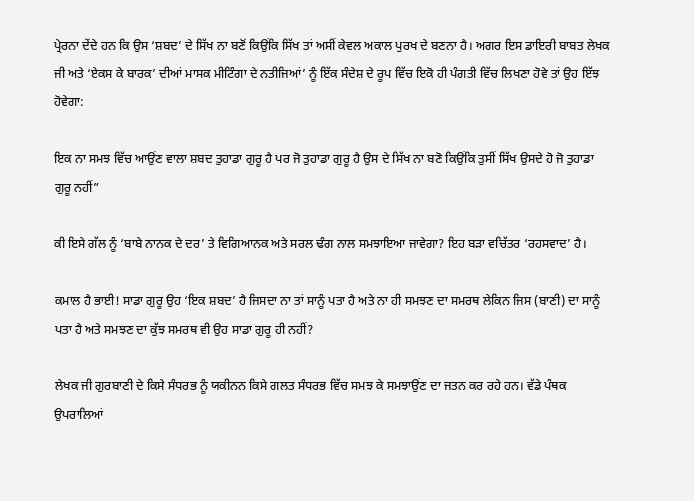ਪ੍ਰੇਰਨਾ ਦੇਂਦੇ ਹਨ ਕਿ ਉਸ ‘ਸ਼ਬਦ’ ਦੇ ਸਿੱਖ ਨਾ ਬਣੋਂ ਕਿਉਂਕਿ ਸਿੱਖ ਤਾਂ ਅਸੀਂ ਕੇਵਲ ਅਕਾਲ ਪੁਰਖ ਦੇ ਬਣਨਾ ਹੈ। ਅਗਰ ਇਸ ਡਾਇਰੀ ਬਾਬਤ ਲੇਖਕ ਜੀ ਅਤੇ ‘ਏਕਸ ਕੇ ਬਾਰਕ’ ਦੀਆਂ ਮਾਸਕ ਮੀਟਿੰਗਾ ਦੇ ਨਤੀਜਿਆਂ’ ਨੂੰ ਇੱਕ ਸੰਦੇਸ਼ ਦੇ ਰੂਪ ਵਿੱਚ ਇਕੋ ਹੀ ਪੰਗਤੀ ਵਿੱਚ ਲਿਖਣਾ ਹੋਵੇ ਤਾਂ ਉਹ ਇੱਝ ਹੋਵੇਗਾ:

ਇਕ ਨਾ ਸਮਝ ਵਿੱਚ ਆਉਂਣ ਵਾਲਾ ਸ਼ਬਦ ਤੁਹਾਡਾ ਗੁਰੂ ਹੈ ਪਰ ਜੋ ਤੁਹਾਡਾ ਗੁਰੂ ਹੈ ਉਸ ਦੇ ਸਿੱਖ ਨਾ ਬਣੋ ਕਿਉਂਕਿ ਤੁਸੀਂ ਸਿੱਖ ਉਸਦੇ ਹੋ ਜੋ ਤੁਹਾਡਾ ਗੁਰੂ ਨਹੀਂ”

ਕੀ ਇਸੇ ਗੱਲ ਨੂੰ ‘ਬਾਬੇ ਨਾਨਕ ਦੇ ਦਰ’ ਤੇ ਵਿਗਿਆਨਕ ਅਤੇ ਸਰਲ ਢੰਗ ਨਾਲ ਸਮਝਾਇਆ ਜਾਵੇਗਾ? ਇਹ ਬੜਾ ਵਚਿੱਤਰ ‘ਰਹਸਵਾਦ’ ਹੈ।

ਕਮਾਲ ਹੈ ਭਾਈ! ਸਾਡਾ ਗੁਰੂ ਉਹ ‘ਇਕ ਸ਼ਬਦ’ ਹੈ ਜਿਸਦਾ ਨਾ ਤਾਂ ਸਾਨੂੰ ਪਤਾ ਹੈ ਅਤੇ ਨਾ ਹੀ ਸਮਝਣ ਦਾ ਸਮਰਥ ਲੇਕਿਨ ਜਿਸ (ਬਾਣੀ) ਦਾ ਸਾਨੂੰ ਪਤਾ ਹੈ ਅਤੇ ਸਮਝਣ ਦਾ ਕੁੱਝ ਸਮਰਥ ਵੀ ਉਹ ਸਾਡਾ ਗੁਰੂ ਹੀ ਨਹੀਂ?

ਲੇਖਕ ਜੀ ਗੁਰਬਾਣੀ ਦੇ ਕਿਸੇ ਸੰਧਰਭ ਨੂੰ ਯਕੀਨਨ ਕਿਸੇ ਗਲਤ ਸੰਧਰਭ ਵਿੱਚ ਸਮਝ ਕੇ ਸਮਝਾਉਂਣ ਦਾ ਜਤਨ ਕਰ ਰਹੇ ਹਨ। ਵੱਡੇ ਪੰਥਕ ਉਪਰਾਲਿਆਂ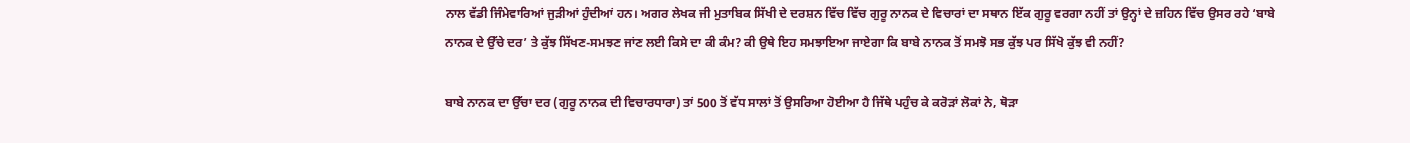ਨਾਲ ਵੱਡੀ ਜਿੰਮੇਵਾਰਿਆਂ ਜੁੜੀਆਂ ਹੁੰਦੀਆਂ ਹਨ। ਅਗਰ ਲੇਖਕ ਜੀ ਮੁਤਾਬਿਕ ਸਿੱਖੀ ਦੇ ਦਰਸ਼ਨ ਵਿੱਚ ਵਿੱਚ ਗੁਰੂ ਨਾਨਕ ਦੇ ਵਿਚਾਰਾਂ ਦਾ ਸਥਾਨ ਇੱਕ ਗੁਰੂ ਵਰਗਾ ਨਹੀਂ ਤਾਂ ਉਨ੍ਹਾਂ ਦੇ ਜ਼ਹਿਨ ਵਿੱਚ ਉਸਰ ਰਹੇ ‘ਬਾਬੇ ਨਾਨਕ ਦੇ ਉੱਚੇ ਦਰ’ ਤੇ ਕੁੱਝ ਸਿੱਖਣ-ਸਮਝਣ ਜਾਂਣ ਲਈ ਕਿਸੇ ਦਾ ਕੀ ਕੰਮ? ਕੀ ਉਥੇ ਇਹ ਸਮਝਾਇਆ ਜਾਏਗਾ ਕਿ ਬਾਬੇ ਨਾਨਕ ਤੋਂ ਸਮਝੋ ਸਭ ਕੁੱਝ ਪਰ ਸਿੱਖੋ ਕੁੱਝ ਵੀ ਨਹੀਂ?

ਬਾਬੇ ਨਾਨਕ ਦਾ ਉੱਚਾ ਦਰ (ਗੁਰੂ ਨਾਨਕ ਦੀ ਵਿਚਾਰਧਾਰਾ) ਤਾਂ 500 ਤੋਂ ਵੱਧ ਸਾਲਾਂ ਤੋਂ ਉਸਰਿਆ ਹੋਈਆ ਹੈ ਜਿੱਥੇ ਪਹੁੰਚ ਕੇ ਕਰੋੜਾਂ ਲੋਕਾਂ ਨੇ, ਥੋੜਾ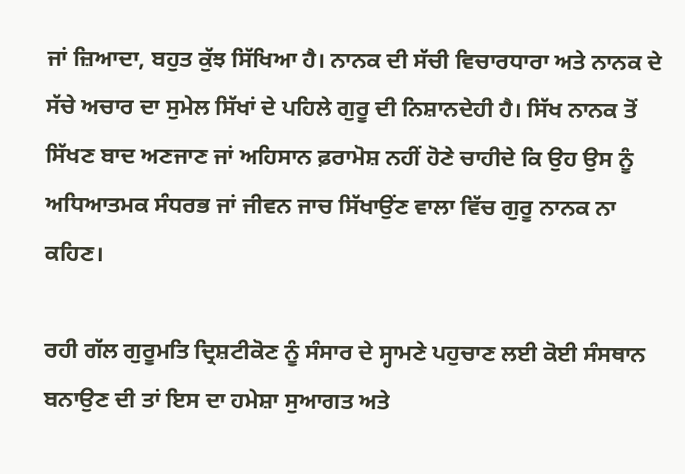ਜਾਂ ਜ਼ਿਆਦਾ, ਬਹੁਤ ਕੁੱਝ ਸਿੱਖਿਆ ਹੈ। ਨਾਨਕ ਦੀ ਸੱਚੀ ਵਿਚਾਰਧਾਰਾ ਅਤੇ ਨਾਨਕ ਦੇ ਸੱਚੇ ਅਚਾਰ ਦਾ ਸੁਮੇਲ ਸਿੱਖਾਂ ਦੇ ਪਹਿਲੇ ਗੁਰੂ ਦੀ ਨਿਸ਼ਾਨਦੇਹੀ ਹੈ। ਸਿੱਖ ਨਾਨਕ ਤੋਂ ਸਿੱਖਣ ਬਾਦ ਅਣਜਾਣ ਜਾਂ ਅਹਿਸਾਨ ਫ਼ਰਾਮੋਸ਼ ਨਹੀਂ ਹੋਣੇ ਚਾਹੀਦੇ ਕਿ ਉਹ ਉਸ ਨੂੰ ਅਧਿਆਤਮਕ ਸੰਧਰਭ ਜਾਂ ਜੀਵਨ ਜਾਚ ਸਿੱਖਾਉਂਣ ਵਾਲਾ ਵਿੱਚ ਗੁਰੂ ਨਾਨਕ ਨਾ ਕਹਿਣ।

ਰਹੀ ਗੱਲ ਗੁਰੂਮਤਿ ਦ੍ਰਿਸ਼ਟੀਕੋਣ ਨੂੰ ਸੰਸਾਰ ਦੇ ਸ੍ਹਾਮਣੇ ਪਹੁਚਾਣ ਲਈ ਕੋਈ ਸੰਸਥਾਨ ਬਨਾਉਣ ਦੀ ਤਾਂ ਇਸ ਦਾ ਹਮੇਸ਼ਾ ਸੁਆਗਤ ਅਤੇ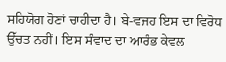ਸਹਿਯੋਗ ਹੋਣਾਂ ਚਾਹੀਦਾ ਹੈ। ਬੇ-ਵਜਹ ਇਸ ਦਾ ਵਿਰੋਧ ਉੱਚਤ ਨਹੀਂ। ਇਸ ਸੰਵਾਦ ਦਾ ਆਰੰਭ ਕੇਵਲ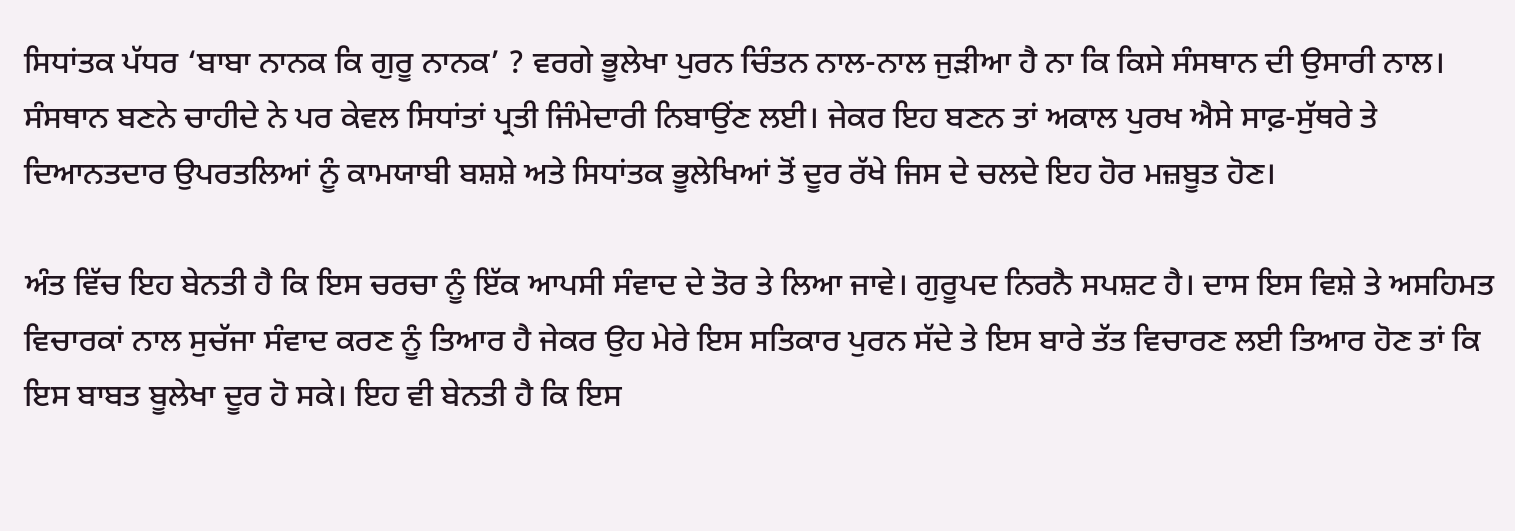ਸਿਧਾਂਤਕ ਪੱਧਰ ‘ਬਾਬਾ ਨਾਨਕ ਕਿ ਗੁਰੂ ਨਾਨਕ’ ? ਵਰਗੇ ਭੂਲੇਖਾ ਪੁਰਨ ਚਿੰਤਨ ਨਾਲ-ਨਾਲ ਜੁੜੀਆ ਹੈ ਨਾ ਕਿ ਕਿਸੇ ਸੰਸਥਾਨ ਦੀ ਉਸਾਰੀ ਨਾਲ। ਸੰਸਥਾਨ ਬਣਨੇ ਚਾਹੀਦੇ ਨੇ ਪਰ ਕੇਵਲ ਸਿਧਾਂਤਾਂ ਪ੍ਰਤੀ ਜਿੰਮੇਦਾਰੀ ਨਿਬਾਉਂਣ ਲਈ। ਜੇਕਰ ਇਹ ਬਣਨ ਤਾਂ ਅਕਾਲ ਪੁਰਖ ਐਸੇ ਸਾਫ਼-ਸੁੱਥਰੇ ਤੇ ਦਿਆਨਤਦਾਰ ਉਪਰਤਲਿਆਂ ਨੂੰ ਕਾਮਯਾਬੀ ਬਸ਼ਸ਼ੇ ਅਤੇ ਸਿਧਾਂਤਕ ਭੂਲੇਖਿਆਂ ਤੋਂ ਦੂਰ ਰੱਖੇ ਜਿਸ ਦੇ ਚਲਦੇ ਇਹ ਹੋਰ ਮਜ਼ਬੂਤ ਹੋਣ।

ਅੰਤ ਵਿੱਚ ਇਹ ਬੇਨਤੀ ਹੈ ਕਿ ਇਸ ਚਰਚਾ ਨੂੰ ਇੱਕ ਆਪਸੀ ਸੰਵਾਦ ਦੇ ਤੋਰ ਤੇ ਲਿਆ ਜਾਵੇ। ਗੁਰੂਪਦ ਨਿਰਨੈ ਸਪਸ਼ਟ ਹੈ। ਦਾਸ ਇਸ ਵਿਸ਼ੇ ਤੇ ਅਸਹਿਮਤ ਵਿਚਾਰਕਾਂ ਨਾਲ ਸੁਚੱਜਾ ਸੰਵਾਦ ਕਰਣ ਨੂੰ ਤਿਆਰ ਹੈ ਜੇਕਰ ਉਹ ਮੇਰੇ ਇਸ ਸਤਿਕਾਰ ਪੁਰਨ ਸੱਦੇ ਤੇ ਇਸ ਬਾਰੇ ਤੱਤ ਵਿਚਾਰਣ ਲਈ ਤਿਆਰ ਹੋਣ ਤਾਂ ਕਿ ਇਸ ਬਾਬਤ ਬੂਲੇਖਾ ਦੂਰ ਹੋ ਸਕੇ। ਇਹ ਵੀ ਬੇਨਤੀ ਹੈ ਕਿ ਇਸ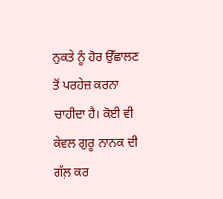ਨੁਕਤੇ ਨੂੰ ਹੋਰ ਉੱਛਾਲਣ ਤੋਂ ਪਰਹੇਜ਼ ਕਰਨਾ ਚਾਹੀਦਾ ਹੈ। ਕੋਈ ਵੀ ਕੇਵਲ ਗੁਰੂ ਨਾਨਕ ਦੀ ਗੱਲ਼ ਕਰ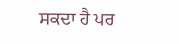ਸਕਦਾ ਹੈ ਪਰ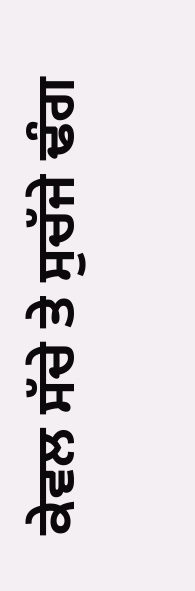ਕੇਵਲ ਸੱਚੇ ਤੇ ਸੁਚੱਜੇ ਢੰਗ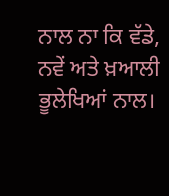ਨਾਲ ਨਾ ਕਿ ਵੱਡੇ, ਨਵੇਂ ਅਤੇ ਖ਼ਆਲੀ ਭੂਲੇਖਿਆਂ ਨਾਲ।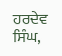ਹਰਦੇਵ ਸਿੰਘ,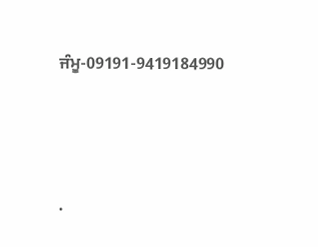ਜੰਮੂ-09191-9419184990




.